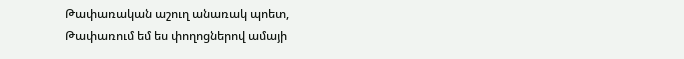Թափառական աշուղ անառակ պոետ,
Թափառում եմ ես փողոցներով ամայի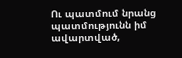Ու պատմում նրանց պատմությունն իմ ավարտված,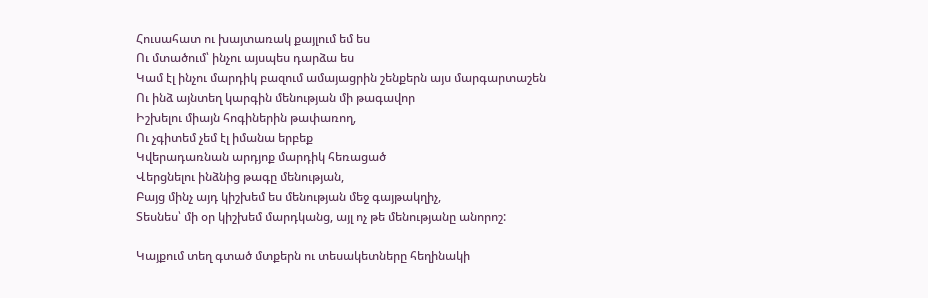Հուսահատ ու խայտառակ քայլում եմ ես
Ու մտածում՝ ինչու այսպես դարձա ես
Կամ էլ ինչու մարդիկ բազում ամայացրին շենքերն այս մարգարտաշեն
Ու ինձ այնտեղ կարգին մենության մի թագավոր
Իշխելու միայն հոգիներին թափառող,
Ու չգիտեմ չեմ էլ իմանա երբեք
Կվերադառնան արդյոք մարդիկ հեռացած
Վերցնելու ինձնից թագը մենության,
Բայց մինչ այդ կիշխեմ ես մենության մեջ գայթակղիչ,
Տեսնես՝ մի օր կիշխեմ մարդկանց, այլ ոչ թե մենությանը անորոշ:

Կայքում տեղ գտած մտքերն ու տեսակետները հեղինակի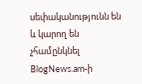սեփականությունն են և կարող են չհամընկնել BlogNews.am-ի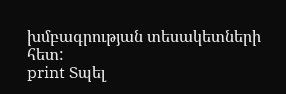խմբագրության տեսակետների հետ:
print Տպել